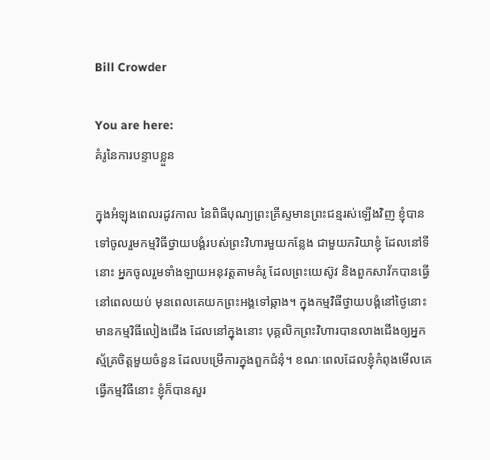Bill Crowder

You are here:
គំរូនៃការបន្ទាបខ្លួន

ក្នុងអំឡុងពេលរដូវកាល នៃពិធីបុណ្យព្រះគ្រីស្ទមានព្រះជន្មរស់ឡើងវិញ ខ្ញុំបានទៅចូលរួមកម្មវិធីថ្វាយបង្គំរបស់ព្រះវិហារមួយកន្លែង ជាមួយភរិយាខ្ញុំ ដែលនៅទីនោះ អ្នកចូលរួមទាំងឡាយអនុវត្តតាមគំរូ ដែលព្រះយេស៊ូវ និងពួកសាវ័កបានធ្វើនៅពេលយប់ មុនពេលគេយកព្រះអង្គទៅឆ្កាង។ ក្នុងកម្មវិធីថ្វាយបង្គំនៅថ្ងៃនោះ មានកម្មវិធីលៀងជើង ដែលនៅក្នុងនោះ បុគ្គលិកព្រះវិហារបានលាងជើងឲ្យអ្នកស្ម័គ្រចិត្តមួយចំនួន ដែលបម្រើការក្នុងពួកជំនុំ។ ខណៈពេលដែលខ្ញុំកំពុងមើលគេធ្វើកម្មវិធីនោះ ខ្ញុំក៏បានសួរ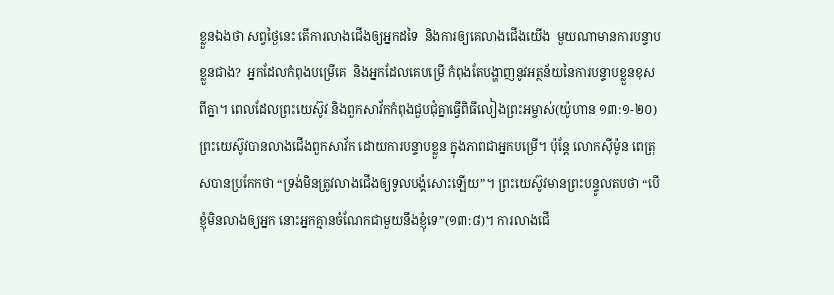ខ្លួនឯងថា សព្វថ្ងៃនេះ តើការលាងជើងឲ្យអ្នកដទៃ  និងការឲ្យគេលាងជើងយើង  មួយណាមានការបន្ទាបខ្លួនជាង?  អ្នកដែលកំពុងបម្រើគេ  និងអ្នកដែលគេបម្រើ កំពុងតែបង្ហាញនូវអត្ថន័យនៃការបន្ទាបខ្លួនខុសពីគ្នា។ ពេលដែលព្រះយេស៊ូវ និងពួកសាវ័កកំពុងជួបជុំគ្នាធ្វើពិធីលៀងព្រះអម្ចាស់(យ៉ូហាន ១៣:១-២០) ព្រះយេស៊ូវបានលាងជើងពួកសាវ័ក ដោយការបន្ទាបខ្លួន ក្នុងភាពជាអ្នកបម្រើ។ ប៉ុន្តែ លោកស៊ីម៉ូន ពេត្រុសបានប្រកែកថា “ទ្រង់មិនត្រូវលាងជើងឲ្យទូលបង្គំសោះឡើយ”។ ព្រះយេស៊ូវមានព្រះបន្ទូលតបថា “បើខ្ញុំមិនលាងឲ្យអ្នក នោះអ្នកគ្មានចំណែកជាមួយនឹងខ្ញុំទេ”(១៣:៨)។ ការលាងជើ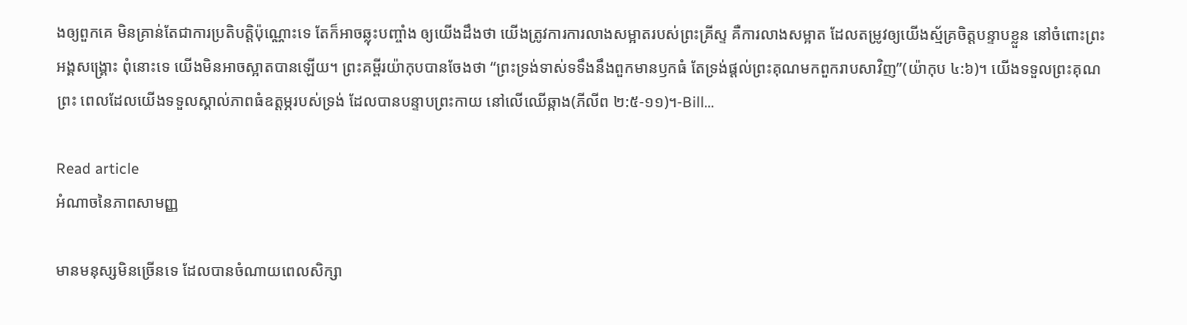ងឲ្យពួកគេ មិនគ្រាន់តែជាការប្រតិបត្តិប៉ុណ្ណោះទេ តែក៏អាចឆ្លុះបញ្ចាំង ឲ្យយើងដឹងថា យើងត្រូវការការលាងសម្អាតរបស់ព្រះគ្រីស្ទ គឺការលាងសម្អាត ដែលតម្រូវឲ្យយើងស្ម័គ្រចិត្តបន្ទាបខ្លួន នៅចំពោះព្រះអង្គសង្រ្គោះ ពុំនោះទេ យើងមិនអាចស្អាតបានឡើយ។ ព្រះគម្ពីរយ៉ាកុបបានចែងថា “ព្រះទ្រង់ទាស់ទទឹងនឹងពួកមានឫកធំ តែទ្រង់ផ្តល់ព្រះគុណមកពួករាបសាវិញ”(យ៉ាកុប ៤:៦)។ យើងទទួលព្រះគុណព្រះ ពេលដែលយើងទទួលស្គាល់ភាពធំឧត្តម្ភរបស់ទ្រង់ ដែលបានបន្ទាបព្រះកាយ នៅលើឈើឆ្កាង(ភីលីព ២:៥-១១)។-Bill…

Read article
អំណាចនៃភាពសាមញ្ញ

មានមនុស្សមិនច្រើនទេ ដែលបានចំណាយពេលសិក្សា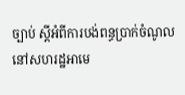ច្បាប់ ស្តីអំពីការបង់ពន្ធប្រាក់ចំណូល នៅសហរដ្ឋអាមេ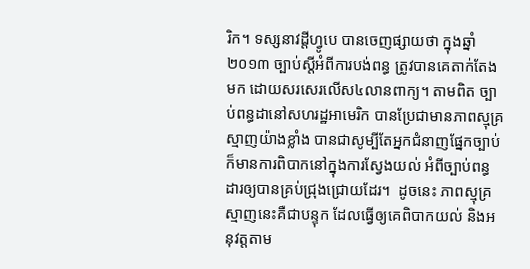រិក។ ទស្សនាវដ្តីហ្វូបេ បានចេញផ្សាយថា ក្នុងឆ្នាំ២០១៣ ច្បាប់ស្តីអំពីការបង់ពន្ធ ត្រូវបានគេតាក់តែងមក ដោយសរសេរលើស៤លានពាក្យ។ តាមពិត ច្បាប់ពន្ធដានៅសហរដ្ឋអាមេរិក បានប្រែជាមានភាពស្មុគ្រស្មាញយ៉ាងខ្លាំង បានជាសូម្បីតែអ្នកជំនាញផ្នែកច្បាប់ ក៏មានការពិបាកនៅក្នុងការស្វែងយល់ អំពីច្បាប់ពន្ធដារឲ្យបានគ្រប់ជ្រុងជ្រោយដែរ។  ដូចនេះ ភាពស្មុគ្រស្មាញនេះគឺជាបន្ទុក ដែលធ្វើឲ្យគេពិបាកយល់ និងអនុវត្តតាម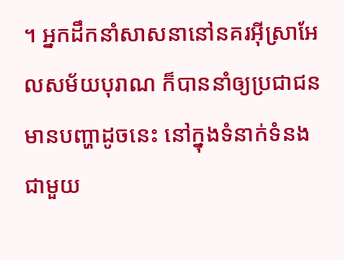។ អ្នកដឹកនាំសាសនានៅនគរអ៊ីស្រាអែលសម័យបុរាណ ក៏បាននាំឲ្យប្រជាជនមានបញ្ហាដូចនេះ នៅក្នុងទំនាក់ទំនងជាមួយ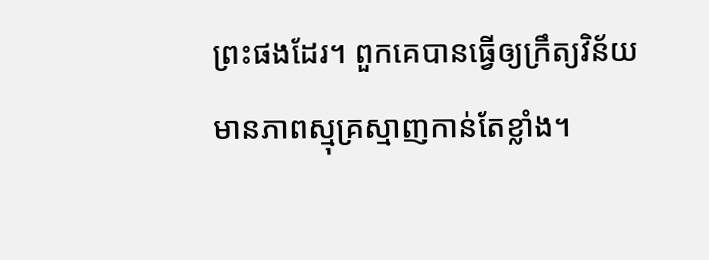ព្រះផងដែរ។ ពួកគេបានធ្វើឲ្យក្រឹត្យវិន័យ មានភាពស្មុគ្រស្មាញកាន់តែខ្លាំង។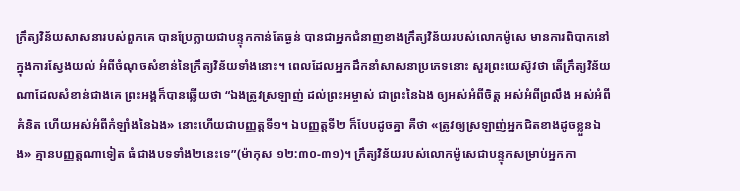ក្រឹត្យវិន័យសាសនារបស់ពួកគេ បានប្រែក្លាយជាបន្ទុកកាន់តែធ្ងន់ បានជាអ្នកជំនាញខាងក្រឹត្យវិន័យរបស់លោកម៉ូសេ មានការពិបាកនៅក្នុងការស្វែងយល់ អំពីចំណុចសំខាន់នៃក្រឹត្យវិន័យទាំងនោះ។ ពេលដែលអ្នកដឹកនាំសាសនាប្រភេទនោះ សួរព្រះយេស៊ូវថា តើក្រឹត្យវិន័យណាដែលសំខាន់ជាងគេ ព្រះអង្គក៏បានឆ្លើយថា “ឯងត្រូវស្រឡាញ់ ដល់ព្រះអម្ចាស់ ជាព្រះនៃឯង ឲ្យអស់អំពីចិត្ត អស់អំពីព្រលឹង អស់អំពីគំនិត ហើយអស់អំពីកំឡាំងនៃឯង» នោះហើយជាបញ្ញត្តទី១។ ឯបញ្ញត្តទី២ ក៏បែបដូចគ្នា គឺថា «ត្រូវឲ្យស្រឡាញ់អ្នកជិតខាងដូចខ្លួនឯង» គ្មានបញ្ញត្តណាទៀត ធំជាងបទទាំង២នេះទេ”(ម៉ាកុស ១២:៣០-៣១)។ ក្រឹត្យវិន័យរបស់លោកម៉ូសេជាបន្ទុកសម្រាប់អ្នកកា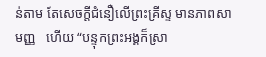ន់តាម តែសេចក្តីជំនឿលើព្រះគ្រីស្ទ មានភាពសាមញ្ញ   ហើយ “បន្ទុកព្រះអង្គក៏ស្រា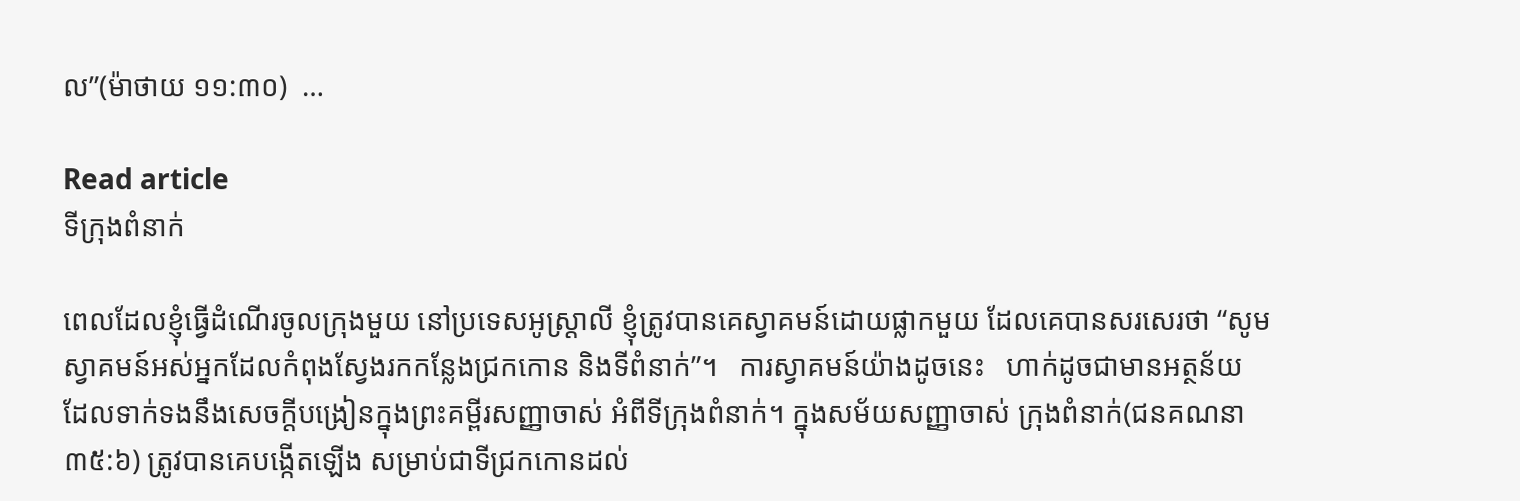ល”(ម៉ាថាយ ១១:៣០)  …

Read article
ទីក្រុងពំនាក់

ពេលដែលខ្ញុំធ្វើដំណើរចូលក្រុងមួយ នៅប្រទេសអូស្រ្តាលី ខ្ញុំត្រូវបានគេស្វាគមន៍ដោយផ្លាកមួយ ដែលគេបានសរសេរថា “សូមស្វាគមន៍អស់អ្នកដែលកំពុងស្វែងរកកន្លែងជ្រកកោន និងទីពំនាក់”។   ការស្វាគមន៍យ៉ាងដូចនេះ   ហាក់ដូចជាមានអត្ថន័យ   ដែលទាក់ទងនឹងសេចក្តីបង្រៀនក្នុងព្រះគម្ពីរសញ្ញាចាស់ អំពីទីក្រុងពំនាក់។ ក្នុងសម័យសញ្ញាចាស់ ក្រុងពំនាក់(ជនគណនា ៣៥:៦) ត្រូវបានគេបង្កើតឡើង សម្រាប់ជាទីជ្រកកោនដល់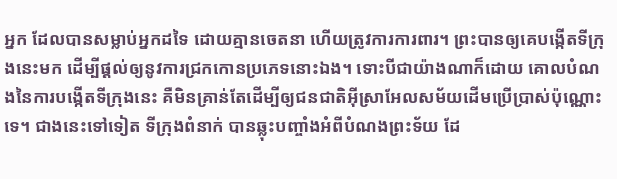អ្នក ដែលបានសម្លាប់អ្នកដទៃ ដោយគ្មានចេតនា ហើយត្រូវការការពារ។ ព្រះបានឲ្យគេបង្កើតទីក្រុងនេះមក ដើម្បីផ្តល់ឲ្យនូវការជ្រកកោនប្រភេទនោះឯង។ ទោះបីជាយ៉ាងណាក៏ដោយ គោលបំណងនៃការបង្កើតទីក្រុងនេះ គឺមិនគ្រាន់តែដើម្បីឲ្យជនជាតិអ៊ីសា្រអែលសម័យដើមប្រើប្រាស់ប៉ុណ្ណោះទេ។ ជាងនេះទៅទៀត ទីក្រុងពំនាក់ បានឆ្លុះបញ្ចាំងអំពីបំណងព្រះទ័យ ដែ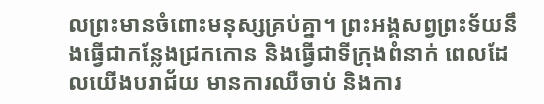លព្រះមានចំពោះមនុស្សគ្រប់គ្នា។ ព្រះអង្គសព្វព្រះទ័យនឹងធ្វើជាកន្លែងជ្រកកោន និងធើ្វជាទីក្រុងពំនាក់ ពេលដែលយើងបរាជ័យ មានការឈឺចាប់ និងការ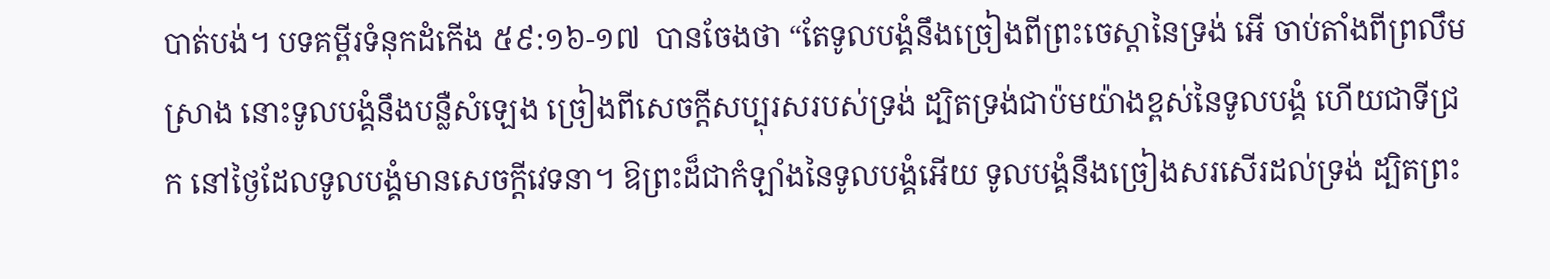បាត់បង់។ បទគម្ពីរទំនុកដំកើង ៥៩:១៦-១៧  បានចែងថា “តែទូលបង្គំនឹងច្រៀងពីព្រះចេស្តានៃទ្រង់ អើ ចាប់តាំងពីព្រលឹមស្រាង នោះទូលបង្គំនឹងបន្លឺសំឡេង ច្រៀងពីសេចក្តីសប្បុរសរបស់ទ្រង់ ដ្បិតទ្រង់ជាប៉មយ៉ាងខ្ពស់នៃទូលបង្គំ ហើយជាទីជ្រក នៅថ្ងៃដែលទូលបង្គំមានសេចក្តីវេទនា។ ឱព្រះដ៏ជាកំឡាំងនៃទូលបង្គំអើយ ទូលបង្គំនឹងច្រៀងសរសើរដល់ទ្រង់ ដ្បិតព្រះ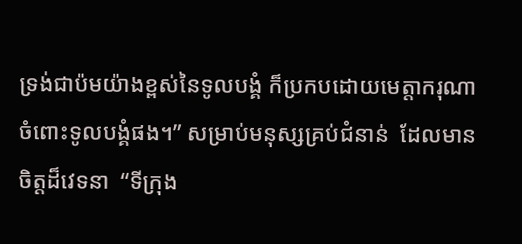ទ្រង់ជាប៉មយ៉ាងខ្ពស់នៃទូលបង្គំ ក៏ប្រកបដោយមេត្តាករុណាចំពោះទូលបង្គំផង។” សម្រាប់មនុស្សគ្រប់ជំនាន់  ដែលមានចិត្តដ៏វេទនា  “ទីក្រុង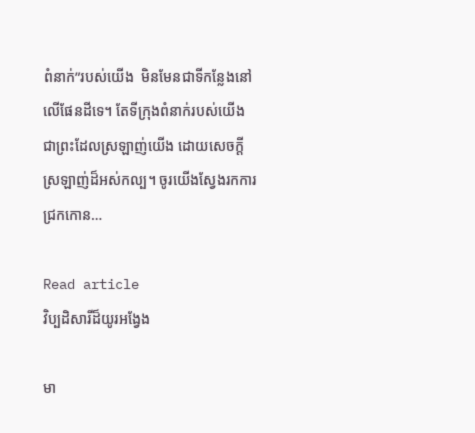ពំនាក់”របស់យើង  មិនមែនជាទីកន្លែងនៅលើផែនដីទេ។ តែទីក្រុងពំនាក់របស់យើង ជាព្រះដែលស្រឡាញ់យើង ដោយសេចក្តីស្រឡាញ់ដ៏អស់កល្ប។ ចូរយើងស្វែងរកការជ្រកកោន…

Read article
វិប្បដិសារីដ៏យូរអង្វែង

មា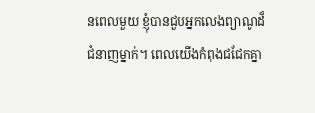នពេលមួយ ខ្ញុំបានជួបអ្នកលេងព្យាណូដ៏ជំនាញម្នាក់។ ពេលយើងកំពុងជជែកគ្នា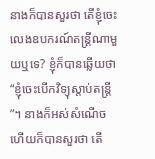នាងក៏បានសួរថា តើខ្ញុំចេះលេងឧបករណ៍តន្រ្តីណាមួយឬទេ? ខ្ញុំក៏បានឆ្លើយថា “ខ្ញុំចេះបើកវិទ្យុស្តាប់តន្រ្តី”។ នាងក៏អស់សំណើច ហើយក៏បានសួរថា តើ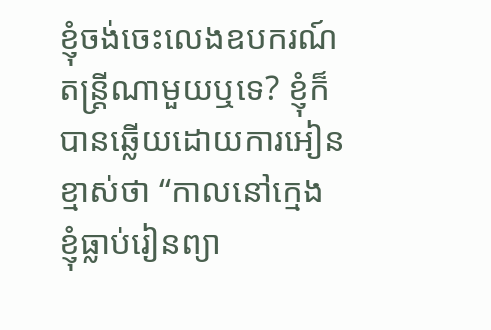ខ្ញុំចង់ចេះលេងឧបករណ៍តន្រ្តីណាមួយឬទេ? ខ្ញុំក៏បានឆ្លើយដោយការអៀនខ្មាស់ថា “កាលនៅក្មេង ខ្ញុំធ្លាប់រៀនព្យា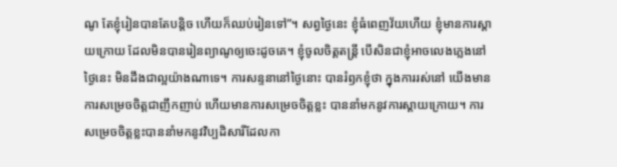ណូ តែខ្ញុំរៀនបានតែបន្តិច ហើយក៏ឈប់រៀនទៅ”។ សព្វថ្ងៃនេះ ខ្ញុំធំពេញវ័យហើយ ខ្ញុំមានការស្តាយក្រោយ ដែលមិនបានរៀនព្យាណូឲ្យចេះដូចគេ។ ខ្ញុំចូលចិត្តតន្រ្តី បើសិនជាខ្ញុំអាចលេងភ្លេងនៅថ្ងៃនេះ មិនដឹងជាល្អយ៉ាងណាទេ។ ការសន្ទនានៅថ្ងៃនោះ បានរំឭកខ្ញុំថា ក្នុងការរស់នៅ យើងមានការសម្រេចចិត្តជាញឹកញាប់ ហើយមានការសម្រេចចិត្តខ្លះ បាននាំមកនូវការស្តាយក្រោយ។ ការសម្រេចចិត្តខ្លះបាននាំមកនូវវិប្បដិសារីដែលកា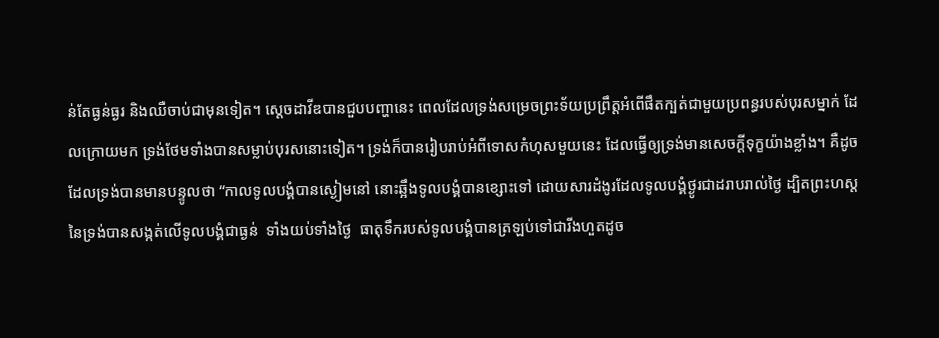ន់តែធ្ងន់ធ្ងរ និងឈឺចាប់ជាមុនទៀត។ ស្តេចដាវីឌបានជួបបញ្ហានេះ ពេលដែលទ្រង់សម្រេចព្រះទ័យប្រព្រឹត្តអំពើផឹតក្បត់ជាមួយប្រពន្ធរបស់បុរសម្នាក់ ដែលក្រោយមក ទ្រង់ថែមទាំងបានសម្លាប់បុរសនោះទៀត។ ទ្រង់ក៏បានរៀបរាប់អំពីទោសកំហុសមួយនេះ ដែលធ្វើឲ្យទ្រង់មានសេចក្តីទុក្ខយ៉ាងខ្លាំង។ គឺដូចដែលទ្រង់បានមានបន្ទូលថា “កាលទូលបង្គំបានស្ងៀមនៅ នោះឆ្អឹងទូលបង្គំបានខ្សោះទៅ ដោយសារដំងូរដែលទូលបង្គំថ្ងូរជាដរាបរាល់ថ្ងៃ ដ្បិតព្រះហស្តនៃទ្រង់បានសង្កត់លើទូលបង្គំជាធ្ងន់  ទាំងយប់ទាំងថ្ងៃ  ធាតុទឹករបស់ទូលបង្គំបានត្រឡប់ទៅជារីងហួតដូច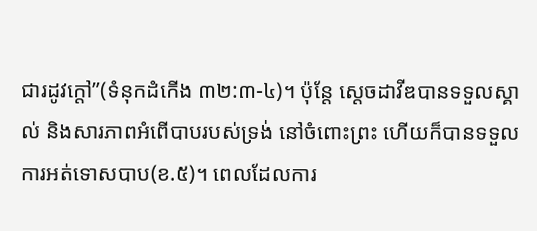ជារដូវក្តៅ”(ទំនុកដំកើង ៣២:៣-៤)។ ប៉ុន្តែ ស្តេចដាវីឌបានទទួលស្គាល់ និងសារភាពអំពើបាបរបស់ទ្រង់ នៅចំពោះព្រះ ហើយក៏បានទទួលការអត់ទោសបាប(ខ.៥)។ ពេលដែលការ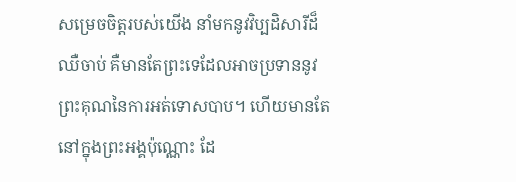សម្រេចចិត្តរបស់យើង នាំមកនូវវិប្បដិសារីដ៏ឈឺចាប់ គឺមានតែព្រះទេដែលអាចប្រទាននូវព្រះគុណនៃការអត់ទោសបាប។ ហើយមានតែនៅក្នុងព្រះអង្គប៉ុណ្ណោះ ដែ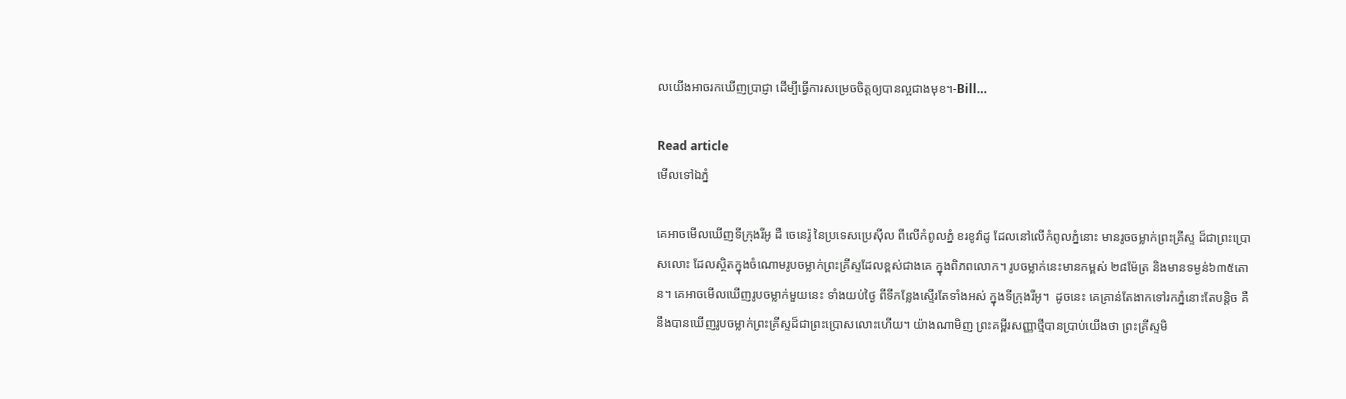លយើងអាចរកឃើញប្រាជ្ញា ដើម្បីធ្វើការសម្រេចចិត្តឲ្យបានល្អជាងមុខ។-Bill…

Read article
មើលទៅឯភ្នំ

គេអាចមើលឃើញទីក្រុងរីអូ ដឺ ចេនេរ៉ូ នៃប្រទេសប្រេស៊ីល ពីលើកំពូលភ្នំ ខរខូវ៉ាដូ ដែលនៅលើកំពូលភ្នំនោះ មានរូចចម្លាក់ព្រះគ្រីស្ទ ដ៏ជាព្រះប្រោសលោះ ដែលស្ថិតក្នុងចំណោមរូបចម្លាក់ព្រះគ្រីស្ទដែលខ្ពស់ជាងគេ ក្នុងពិភពលោក។ រូបចម្លាក់នេះមានកម្ពស់ ២៨ម៉ែត្រ និងមានទម្ងន់៦៣៥តោន។ គេអាចមើលឃើញរូបចម្លាក់មួយនេះ ទាំងយប់ថ្ងៃ ពីទីកន្លែងស្ទើរតែទាំងអស់ ក្នុងទីក្រុងរីអូ។  ដូចនេះ គេគ្រាន់តែងាកទៅរកភ្នំនោះតែបន្តិច គឺនឹងបានឃើញរូបចម្លាក់ព្រះគ្រីស្ទដ៏ជាព្រះប្រោសលោះហើយ។ យ៉ាងណាមិញ ព្រះគម្ពីរសញ្ញាថ្មីបានប្រាប់យើងថា ព្រះគ្រីស្ទមិ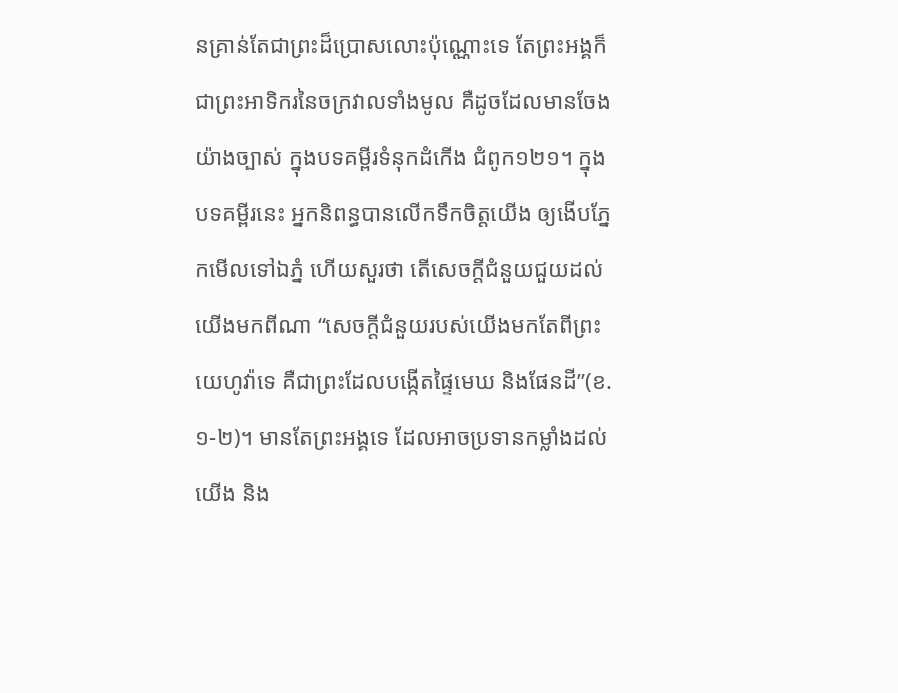នគ្រាន់តែជាព្រះដ៏ប្រោសលោះប៉ុណ្ណោះទេ តែព្រះអង្គក៏ជាព្រះអាទិករនៃចក្រវាលទាំងមូល គឺដូចដែលមានចែងយ៉ាងច្បាស់ ក្នុងបទគម្ពីរទំនុកដំកើង ជំពូក១២១។ ក្នុងបទគម្ពីរនេះ អ្នកនិពន្ធបានលើកទឹកចិត្តយើង ឲ្យងើបភ្នែកមើលទៅឯភ្នំ ហើយសួរថា តើសេចក្តីជំនួយជួយដល់យើងមកពីណា “សេចក្តីជំនួយរបស់យើងមកតែពីព្រះយេហូវ៉ាទេ គឺជាព្រះដែលបង្កើតផ្ទៃមេឃ និងផែនដី”(ខ.១-២)។ មានតែព្រះអង្គទេ ដែលអាចប្រទានកម្លាំងដល់យើង និង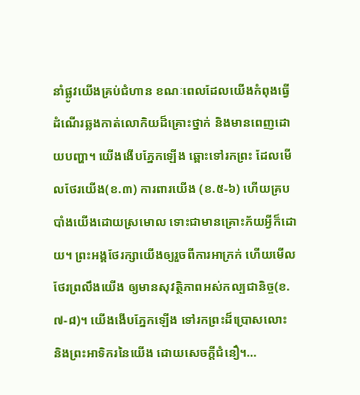នាំផ្លូវយើងគ្រប់ជំហាន ខណៈពេលដែលយើងកំពុងធ្វើដំណើរឆ្លងកាត់លោកិយដ៏គ្រោះថ្នាក់ និងមានពេញដោយបញ្ហា។ យើងងើបភ្នែកឡើង ឆ្ពោះទៅរកព្រះ ដែលមើលថែរយើង(ខ.៣) ការពារយើង (ខ.៥-៦) ហើយគ្របបាំងយើងដោយស្រមោល ទោះជាមានគ្រោះភ័យអ្វីក៏ដោយ។ ព្រះអង្គថែរក្សាយើងឲ្យរួចពីការអាក្រក់ ហើយមើលថែរព្រលឹងយើង ឲ្យមានសុវត្ថិភាពអស់កល្បជានិច្ច(ខ.៧-៨)។ យើងងើបភ្នែកឡើង ទៅរកព្រះដ៏ប្រោសលោះ និងព្រះអាទិករនៃយើង ដោយសេចក្តីជំនឿ។…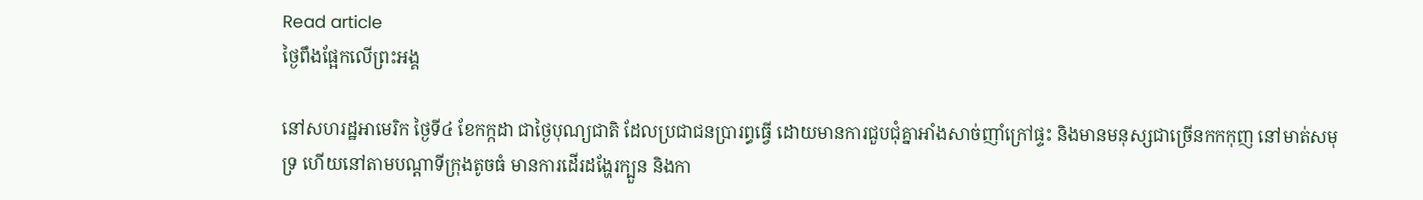Read article
ថ្ងៃពឹងផ្អែកលើព្រះអង្គ

នៅសហរដ្ឋអាមេរិក ថ្ងៃទី៤ ខែកក្កដា ជាថ្ងៃបុណ្យជាតិ ដែលប្រជាជនប្រារព្ធធ្វើ ដោយមានការជួបជុំគ្នាអាំងសាច់ញាំក្រៅផ្ទះ និងមានមនុស្សជាច្រើនកកកុញ នៅមាត់សមុទ្រ ហើយនៅតាមបណ្តាទីក្រុងតូចធំ មានការដើរដង្ហែរក្បួន និងកា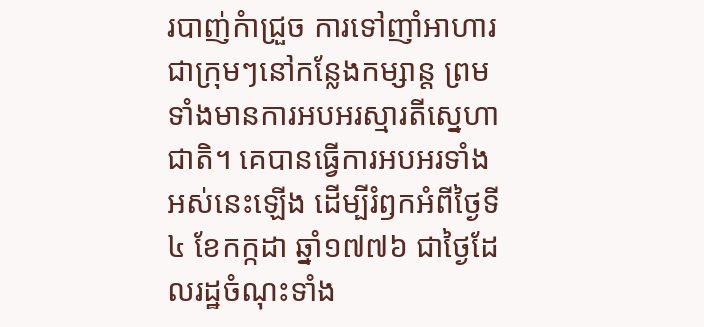របាញ់កំាជ្រួច ការទៅញាំអាហារជាក្រុមៗនៅកន្លែងកម្សាន្ត ព្រមទាំងមានការអបអរស្មារតីស្នេហាជាតិ។ គេបានធ្វើការអបអរទាំងអស់នេះឡើង ដើម្បីរំឭកអំពីថ្ងៃទី៤ ខែកក្កដា ឆ្នាំ១៧៧៦ ជាថ្ងៃដែលរដ្ឋចំណុះទាំង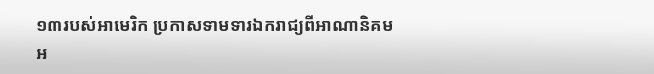១៣របស់អាមេរិក ប្រកាសទាមទារឯករាជ្យពីអាណានិគមអ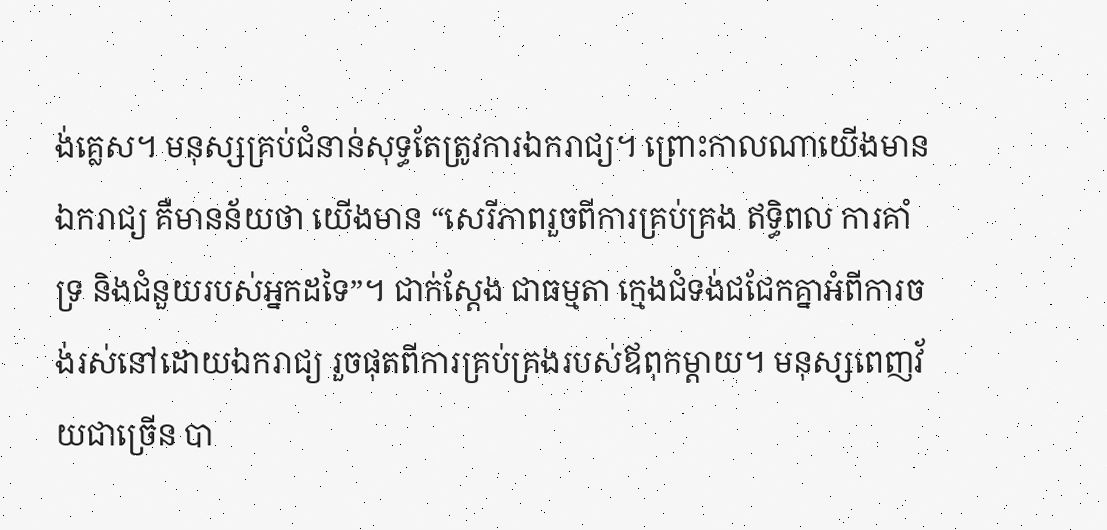ង់គ្លេស។ មនុស្សគ្រប់ជំនាន់សុទ្ធតែត្រូវការឯករាជ្យ។ ព្រោះកាលណាយើងមានឯករាជ្យ គឺមានន័យថា យើងមាន “សេរីភាពរួចពីការគ្រប់គ្រង ឥទ្ធិពល ការគាំទ្រ និងជំនួយរបស់អ្នកដទៃ”។ ជាក់ស្តែង ជាធម្មតា ក្មេងជំទង់ជជែកគ្នាអំពីការចង់រស់នៅដោយឯករាជ្យ រួចផុតពីការគ្រប់គ្រងរបស់ឪពុកម្តាយ។ មនុស្សពេញវ័យជាច្រើន បា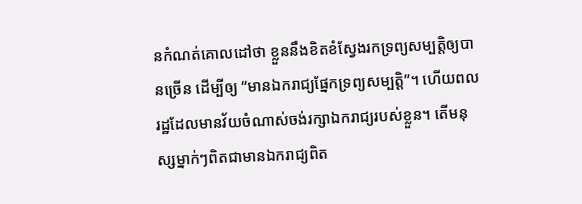នកំណត់គោលដៅថា ខ្លួននឹងខិតខំស្វែងរកទ្រព្យសម្បត្តិឲ្យបានច្រើន ដើម្បីឲ្យ “មានឯករាជ្យផ្នែកទ្រព្យសម្បត្តិ”។ ហើយពលរដ្ឋដែលមានវ័យចំណាស់ចង់រក្សាឯករាជ្យរបស់ខ្លួន។ តើមនុស្សម្នាក់ៗពិតជាមានឯករាជ្យពិត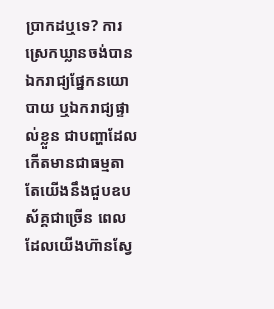ប្រាកដឬទេ? ការស្រេកឃ្លានចង់បានឯករាជ្យផ្នែកនយោបាយ ឬឯករាជ្យផ្ទាល់ខ្លួន ជាបញ្ហាដែលកើតមានជាធម្មតា តែយើងនឹងជួបឧបស័គ្គជាច្រើន ពេលដែលយើងហ៊ានស្វែ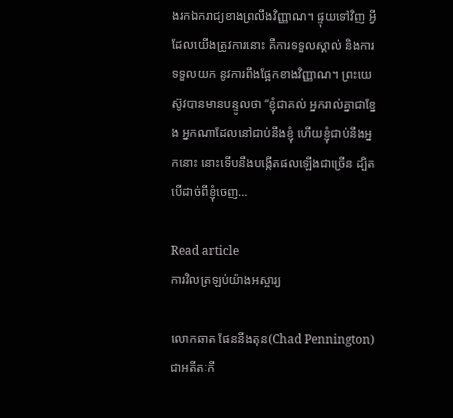ងរកឯករាជ្យខាងព្រលឹងវិញ្ញាណ។ ផ្ទុយទៅវិញ អ្វីដែលយើងត្រូវការនោះ គឺការទទួលស្គាល់ និងការទទួលយក នូវការពឹងផ្អែកខាងវិញ្ញាណ។ ព្រះយេស៊ូវបានមានបន្ទូលថា “ខ្ញុំជាគល់ អ្នករាល់គ្នាជាខ្នែង អ្នកណាដែលនៅជាប់នឹងខ្ញុំ ហើយខ្ញុំជាប់នឹងអ្នកនោះ នោះទើបនឹងបង្កើតផលឡើងជាច្រើន ដ្បិតបើដាច់ពីខ្ញុំចេញ…

Read article
ការវិលត្រឡប់យ៉ាងអស្ចារ្យ

លោកឆាត ផែននីងតុន(Chad Pennington) ជាអតីតៈកី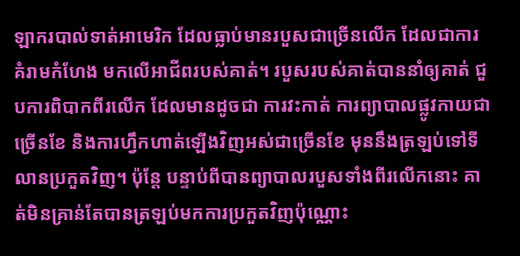ឡាករបាល់ទាត់អាមេរិក ដែលធ្លាប់មានរបួសជាច្រើនលើក ដែលជាការគំរាមកំហែង មកលើអាជីពរបស់គាត់។ របួសរបស់គាត់បាននាំឲ្យគាត់ ជួបការពិបាកពីរលើក ដែលមានដូចជា ការវះកាត់ ការព្យាបាលផ្លូវកាយជាច្រើនខែ និងការហ្វឹកហាត់ឡើងវិញអស់ជាច្រើនខែ មុននឹងត្រឡប់ទៅទីលានប្រកួតវិញ។ ប៉ុន្តែ បន្ទាប់ពីបានព្យាបាលរបួសទាំងពីរលើកនោះ គាត់មិនគ្រាន់តែបានត្រឡប់មកការប្រកួតវិញប៉ុណ្ណោះ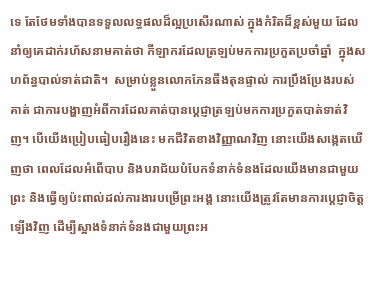ទេ តែថែមទាំងបានទទួលលទ្ធផលដ៏ល្អប្រសើរណាស់ ក្នុងកំរិតដ៏ខ្ពស់មួយ ដែលនាំឲ្យគេដាក់រហ័សនាមគាត់ថា កីឡាករដែលត្រឡប់មកការប្រកួតប្រចាំឆ្នាំ  ក្នុងសហព័ន្ធបាល់ទាត់ជាតិ។  សម្រាប់ខ្លួនលោកភែនធីងតុនផ្ទាល់ ការប្រឹងប្រែងរបស់គាត់ ជាការបង្ហាញអំពីការដែលគាត់បានប្តេជ្ញាត្រឡប់មកការប្រកួតបាត់ទាត់វិញ។ បើយើងប្រៀបធៀបរឿងនេះ មកជីវិតខាងវិញ្ញាណវិញ នោះយើងសង្កេតឃើញថា ពេលដែលអំពើបាប និងបរាជ័យបំបែកទំនាក់ទំនងដែលយើងមានជាមួយព្រះ និងធ្វើឲ្យប៉ះពាល់ដល់ការងារបម្រើព្រះអង្គ នោះយើងត្រូវតែមានការប្តេជ្ញាចិត្តឡើងវិញ ដើម្បីស្អាងទំនាក់ទំនងជាមួយព្រះអ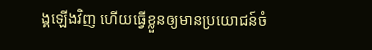ង្គឡើងវិញ ហើយធ្វើខ្លួនឲ្យមានប្រយោជន៍ចំ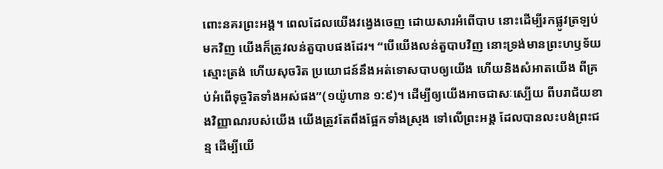ពោះនគរព្រះអង្គ។ ពេលដែលយើងវង្វេងចេញ ដោយសារអំពើបាប នោះដើម្បីរកផ្លូវត្រឡប់មកវិញ យើងក៏ត្រូវលន់តួបាបផងដែរ។ “បើយើងលន់តួបាបវិញ នោះទ្រង់មានព្រះហឫទ័យស្មោះត្រង់ ហើយសុចរិត ប្រយោជន៍នឹងអត់ទោសបាបឲ្យយើង ហើយនិងសំអាតយើង ពីគ្រប់អំពើទុច្ចរិតទាំងអស់ផង”(១យ៉ូហាន ១:៩)។ ដើម្បីឲ្យយើងអាចជាសៈស្បើយ ពីបរាជ័យខាងវិញ្ញាណរបស់យើង យើងត្រូវតែពឹងផ្អែកទាំងស្រុង ទៅលើព្រះអង្គ ដែលបានលះបង់ព្រះជន្ម ដើម្បីយើ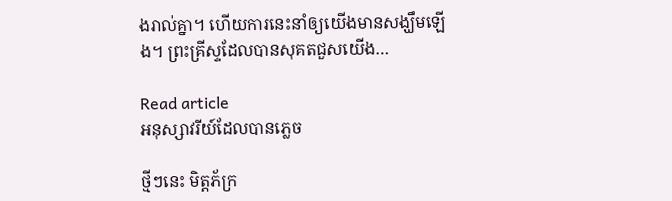ងរាល់គ្នា។ ហើយការនេះនាំឲ្យយើងមានសង្ឃឹមឡើង។ ព្រះគ្រីស្ទដែលបានសុគតជួសយើង…

Read article
អនុស្សាវរីយ៍ដែលបានភ្លេច

ថ្មីៗនេះ មិត្តភ័ក្រ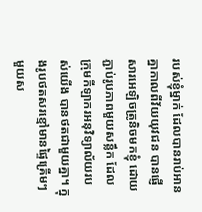របស់ខ្ញុំម្នាក់ ដែលបានរាប់អានគ្នាកាលពីវ័យយុវជន បានផ្ញើសារអេឡិចត្រូនិចមកខ្ញុំ ដោយភ្ជាប់រូបភាពមួយសន្លឹក ដែលក្រុមកីឡាករអនុវិទ្យាល័យរបស់យើង បានថតជាមួយគ្នា។ ក្នុងរូបថតសរខ្មៅមានផ្ទៃគ្រើមៗមួយស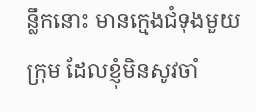ន្លឹកនោះ មានក្មេងជំទុងមួយក្រុម ដែលខ្ញុំមិនសូវចាំ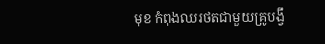មុខ កំពុងឈរថតជាមួយគ្រូបង្វឹ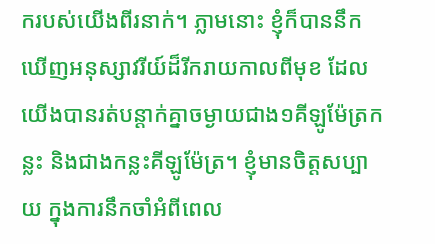ករបស់យើងពីរនាក់។ ភ្លាមនោះ ខ្ញុំក៏បាននឹកឃើញអនុស្សាវរីយ៍ដ៏រីករាយកាលពីមុខ ដែលយើងបានរត់បន្តាក់គ្នាចម្ងាយជាង១គីឡូម៉ែត្រកន្លះ និងជាងកន្លះគីឡូម៉ែត្រ។ ខ្ញុំមានចិត្តសប្បាយ ក្នុងការនឹកចាំអំពីពេល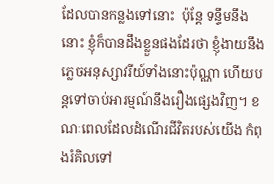ដែលបានកន្លងទៅនោះ  ប៉ុន្តែ ទន្ទឹមនឹងនោះ ខ្ញុំក៏បានដឹងខ្លួនផងដែរថា ខ្ញុំងាយនឹងភ្លេចអនុស្សាវរីយ៍ទាំងនោះប៉ុណ្ណា ហើយបន្តទៅចាប់អារម្មណ៍នឹងរឿងផ្សេងវិញ។ ខណៈពេលដែលដំណើរជីវិតរបស់យើង កំពុងរំគិលទៅ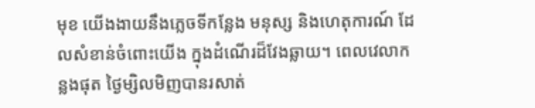មុខ យើងងាយនឹងភ្លេចទីកន្លែង មនុស្ស និងហេតុការណ៍ ដែលសំខាន់ចំពោះយើង ក្នុងដំណើរដ៏វែងឆ្លាយ។ ពេលវេលាកន្លងផុត ថ្ងៃម្សិលមិញបានរសាត់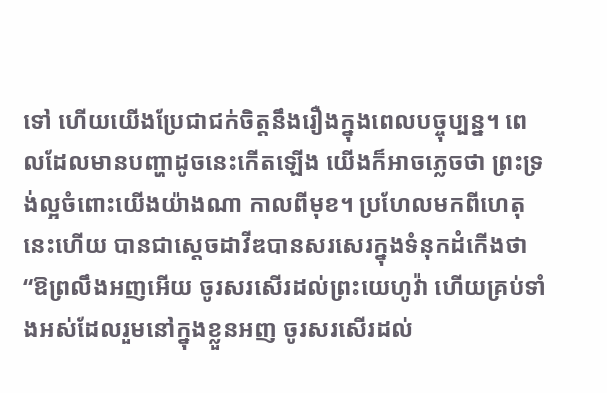ទៅ ហើយយើងប្រែជាជក់ចិត្តនឹងរឿងក្នុងពេលបច្ចុប្បន្ន។ ពេលដែលមានបញ្ហាដូចនេះកើតឡើង យើងក៏អាចភ្លេចថា ព្រះទ្រង់ល្អចំពោះយើងយ៉ាងណា កាលពីមុខ។ ប្រហែលមកពីហេតុនេះហើយ បានជាស្តេចដាវីឌបានសរសេរក្នុងទំនុកដំកើងថា “ឱព្រលឹងអញអើយ ចូរសរសើរដល់ព្រះយេហូវ៉ា ហើយគ្រប់ទាំងអស់ដែលរួមនៅក្នុងខ្លួនអញ ចូរសរសើរដល់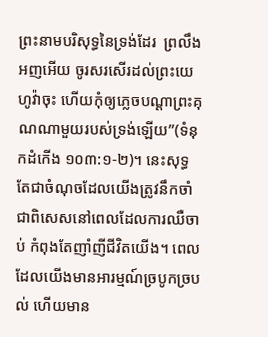ព្រះនាមបរិសុទ្ធនៃទ្រង់ដែរ  ព្រលឹងអញអើយ ចូរសរសើរដល់ព្រះយេហូវ៉ាចុះ ហើយកុំឲ្យភ្លេចបណ្តាព្រះគុណណាមួយរបស់ទ្រង់ឡើយ”(ទំនុកដំកើង ១០៣:១-២)។ នេះសុទ្ធតែជាចំណុចដែលយើងត្រូវនឹកចាំ ជាពិសេសនៅពេលដែលការឈឺចាប់ កំពុងតែញាំញីជីវិតយើង។ ពេលដែលយើងមានអារម្មណ៍ច្របូកច្របល់ ហើយមាន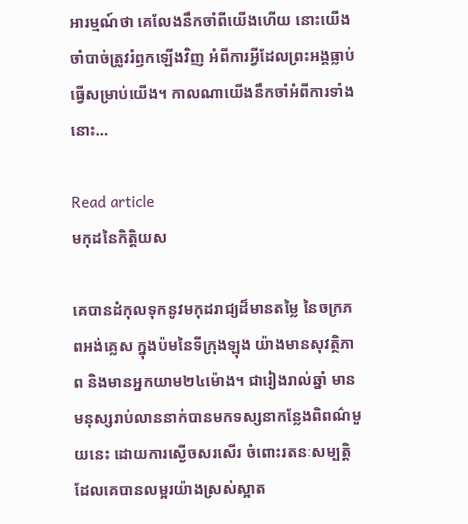អារម្មណ៍ថា គេលែងនឹកចាំពីយើងហើយ នោះយើងចាំបាច់ត្រូវរំឭកឡើងវិញ អំពីការអ្វីដែលព្រះអង្គធ្លាប់ធ្វើសម្រាប់យើង។ កាលណាយើងនឹកចាំអំពីការទាំងនោះ…

Read article
មកុដនៃកិត្តិយស

គេបានដំកុលទុកនូវមកុដរាជ្យដ៏មានតម្លៃ នៃចក្រភពអង់គ្លេស ក្នុងប៉មនៃទីក្រុងឡុង យ៉ាងមានសុវត្ថិភាព និងមានអ្នកយាម២៤ម៉ោង។ ជារៀងរាល់ឆ្នាំ មានមនុស្សរាប់លាននាក់បានមកទស្សនាកន្លែងពិពណ៌មួយនេះ ដោយការស្ងើចសរសើរ ចំពោះរតនៈសម្បត្តិដែលគេបានលម្អរយ៉ាងស្រស់ស្អាត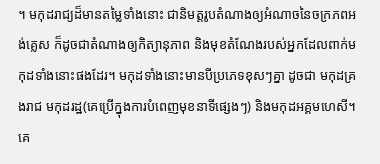។ មកុដរាជ្យដ៏មានតម្លៃទាំងនោះ ជានិមត្តរូបតំណាងឲ្យអំណាចនៃចក្រភពអង់គ្លេស ក៏ដូចជាតំណាងឲ្យកិត្យានុភាព និងមុខតំណែងរបស់អ្នកដែលពាក់មកុដទាំងនោះផងដែរ។ មកុដទាំងនោះមានបីប្រភេទខុសៗគ្នា ដូចជា មកុដគ្រងរាជ មកុដរដ្ឋ(គេប្រើក្នុងការបំពេញមុខនាទីផ្សេងៗ) និងមកុដអគ្គមហេសី។ គេ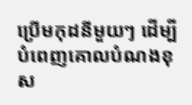ប្រើមកុដនីមួយៗ ដើម្បីបំពេញគោលបំណងខុស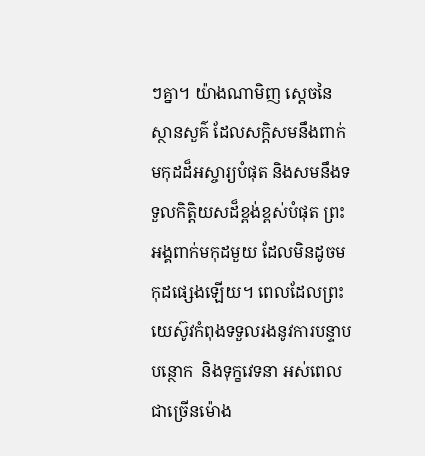ៗគ្នា។ យ៉ាងណាមិញ ស្តេចនៃស្ថានសួគ៌ ដែលសក្តិសមនឹងពាក់មកុដដ៏អស្ចារ្យបំផុត និងសមនឹងទទួលកិត្តិយសដ៏ខ្ពង់ខ្ពស់បំផុត ព្រះអង្គពាក់មកុដមួយ ដែលមិនដូចមកុដផ្សេងឡើយ។ ពេលដែលព្រះយេស៊ូវកំពុងទទួលរងនូវការបន្ទាបបន្ថោក  និងទុក្ខវេទនា អស់ពេលជាច្រើនម៉ោង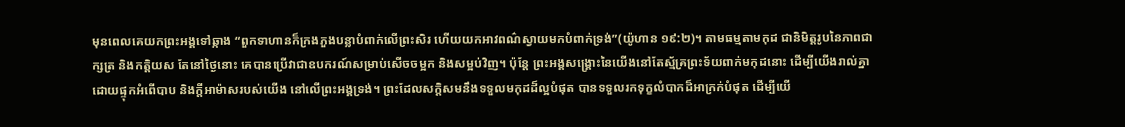មុនពេលគេយកព្រះអង្គទៅឆ្កាង “ពួកទាហានក៏ក្រងភួងបន្លាបំពាក់លើព្រះសិរ ហើយយកអាវពណ៌ស្វាយមកបំពាក់ទ្រង់”(យ៉ូហាន ១៩:២)។ តាមធម្មតាមកុដ ជានិមិត្តរូបនៃភាពជាក្សត្រ និងកត្តិយស តែនៅថ្ងៃនោះ គេបានប្រើវាជាឧបករណ៍សម្រាប់សើចចម្អក និងសម្អប់វិញ។ ប៉ុន្តែ ព្រះអង្គសង្រ្គោះនៃយើងនៅតែស្ម័គ្រព្រះទ័យពាក់មកុដនោះ ដើម្បីយើងរាល់គ្នា ដោយផ្ទុកអំពើបាប និងក្តីអាម៉ាសរបស់យើង នៅលើព្រះអង្គទ្រង់។ ព្រះដែលសក្តិសមនឹងទទួលមកុដដ៏ល្អបំផុត បានទទួលរកទុក្ខលំបាកដ៏អាក្រក់បំផុត ដើម្បីយើ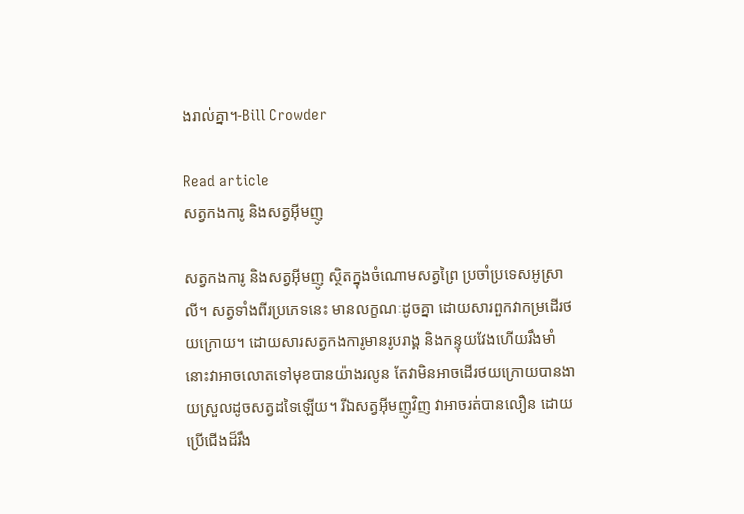ងរាល់គ្នា។-Bill Crowder

Read article
សត្វកងការូ និងសត្វអ៊ីមញូ

សត្វកងការូ និងសត្វអ៊ីមញូ ស្ថិតក្នុងចំណោមសត្វព្រៃ ប្រចាំប្រទេសអូស្រាលី។ សត្វទាំងពីរប្រភេទនេះ មានលក្ខណៈដូចគ្នា ដោយសារពួកវាកម្រដើរថយក្រោយ។ ដោយសារសត្វកងការូមានរូបរាង្គ និងកន្ទុយវែងហើយរឹងមាំ នោះវាអាចលោតទៅមុខបានយ៉ាងរលូន តែវាមិនអាចដើរថយក្រោយបានងាយស្រួលដូចសត្វដទៃឡើយ។ រីឯសត្វអ៊ីមញូវិញ វាអាចរត់បានលឿន ដោយប្រើជើងដ៏រឹង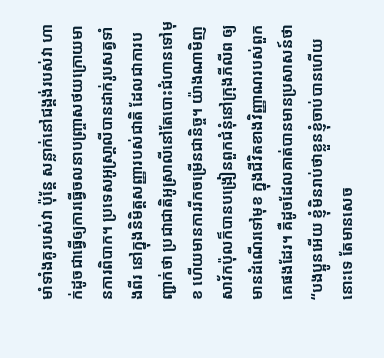មាំទាំងគូរបស់វា ប៉ុន្តែ សន្លាក់នៅជង្គង់របស់វា ហាក់ដូចជាធ្វើឲ្យការធ្វើចលនាបញ្រ្ចាសថយក្រោយមានការពិបាក។ ប្រទេសអូស្រា្តលីបានដាក់រូបសត្វទាំងពីរ នៅក្នុងនិមិត្តសញ្ញារបស់ជាតិ ដែលជាការបញ្ជាក់ថា ប្រជាជាតិអូស្រាលីនៅតែបោះជំហានទៅមុខ ហើយមានការរីកចម្រើនជានិច្ច។ យ៉ាងណាមិញ សាវ័កប៉ុលក៏បានបង្រៀនពួកជំនុំនៅក្រុងភីលីព ឲ្យមានដំណើរទៅមុខ ក្នុងជីវិតខាងវិញ្ញាណរបស់ពួកគេផងដែរ។ គឺដូចដែលគាត់បានមានប្រសាសន៍ថា “បងប្អូនអើយ ខ្ញុំមិនរាប់ថាខ្លួនខ្ញុំចាប់បានហើយនោះទេ តែមានសេច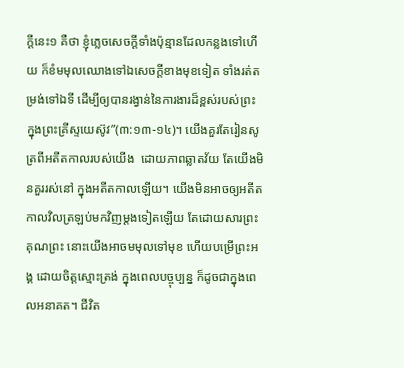ក្តីនេះ១ គឺថា ខ្ញុំភ្លេចសេចក្តីទាំងប៉ុន្មានដែលកន្លងទៅហើយ ក៏ខំមមុលឈោងទៅឯសេចក្តីខាងមុខទៀត ទាំងរត់តម្រង់ទៅឯទី ដើម្បីឲ្យបានរង្វាន់នៃការងារដ៏ខ្ពស់របស់ព្រះ ក្នុងព្រះគ្រីស្ទយេស៊ូវ”(៣:១៣-១៤)។ យើងគួរតែរៀនសូត្រពីអតីតកាលរបស់យើង  ដោយភាពឆ្លាតវ័យ តែយើងមិនគួររស់នៅ ក្នុងអតីតកាលឡើយ។ យើងមិនអាចឲ្យអតីតកាលវិលត្រឡប់មកវិញម្តងទៀតឡើយ តែដោយសារព្រះគុណព្រះ នោះយើងអាចមមុលទៅមុខ ហើយបម្រើព្រះអង្គ ដោយចិត្តស្មោះត្រង់ ក្នុងពេលបច្ចុប្បន្ន ក៏ដូចជាក្នុងពេលអនាគត។ ជីវិត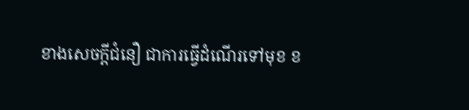ខាងសេចក្តីជំនឿ ជាការធ្វើដំណើរទៅមុខ ខ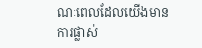ណៈពេលដែលយើងមានការផ្លាស់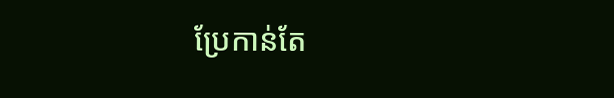ប្រែកាន់តែ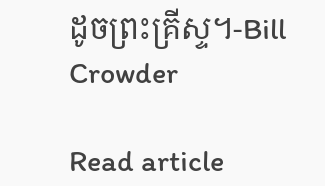ដូចព្រះគ្រីស្ទ។-Bill Crowder

Read article